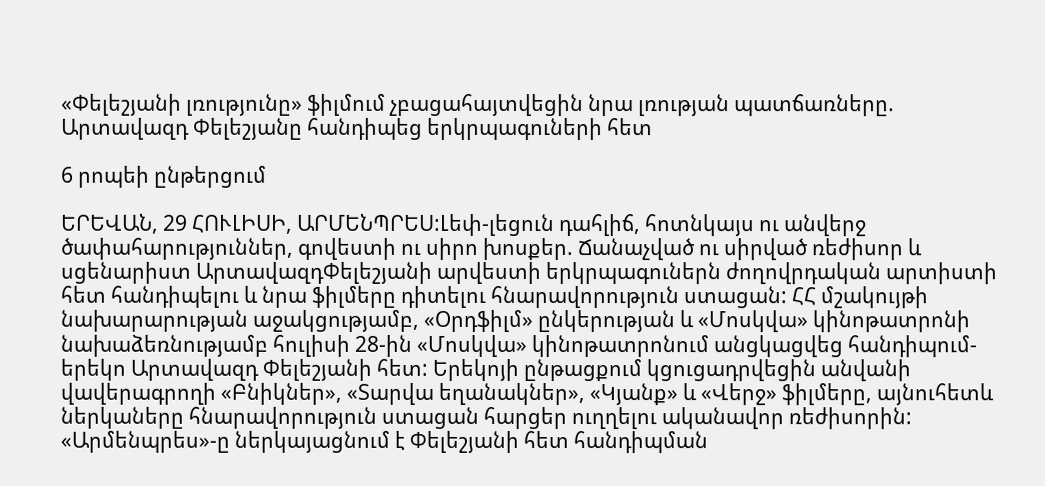«Փելեշյանի լռությունը» ֆիլմում չբացահայտվեցին նրա լռության պատճառները. Արտավազդ Փելեշյանը հանդիպեց երկրպագուների հետ

6 րոպեի ընթերցում

ԵՐԵՎԱՆ, 29 ՀՈՒԼԻՍԻ, ԱՐՄԵՆՊՐԵՍ:Լեփ-լեցուն դահլիճ, հոտնկայս ու անվերջ ծափահարություններ, գովեստի ու սիրո խոսքեր. Ճանաչված ու սիրված ռեժիսոր և սցենարիստ ԱրտավազդՓելեշյանի արվեստի երկրպագուներն ժողովրդական արտիստի հետ հանդիպելու և նրա ֆիլմերը դիտելու հնարավորություն ստացան: ՀՀ մշակույթի նախարարության աջակցությամբ, «Օրդֆիլմ» ընկերության և «Մոսկվա» կինոթատրոնի նախաձեռնությամբ հուլիսի 28-ին «Մոսկվա» կինոթատրոնում անցկացվեց հանդիպում-երեկո Արտավազդ Փելեշյանի հետ: Երեկոյի ընթացքում կցուցադրվեցին անվանի վավերագրողի «Բնիկներ», «Տարվա եղանակներ», «Կյանք» և «Վերջ» ֆիլմերը, այնուհետև ներկաները հնարավորություն ստացան հարցեր ուղղելու ականավոր ռեժիսորին: «Արմենպրես»-ը ներկայացնում է Փելեշյանի հետ հանդիպման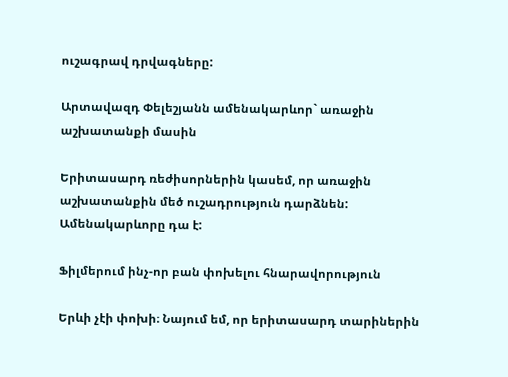ուշագրավ դրվագները:

Արտավազդ Փելեշյանն ամենակարևոր` առաջին աշխատանքի մասին

Երիտասարդ ռեժիսորներին կասեմ, որ առաջին աշխատանքին մեծ ուշադրություն դարձնեն: Ամենակարևորը դա է:

Ֆիլմերում ինչ-որ բան փոխելու հնարավորություն

Երևի չէի փոխի։ Նայում եմ, որ երիտասարդ տարիներին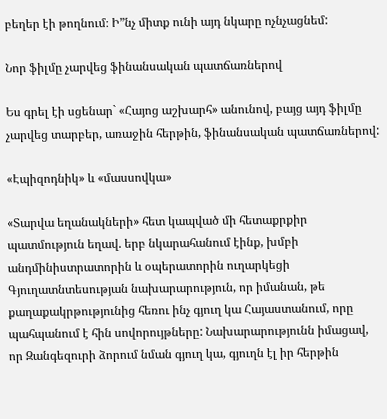բեղեր էի թողնում։ Ի”նչ միտք ունի այդ նկարը ոչնչացնեմ:

Նոր ֆիլմը չարվեց ֆինանսական պատճառներով

Ես գրել էի սցենար` «Հայոց աշխարհ» անունով, բայց այդ ֆիլմը չարվեց տարբեր, առաջին հերթին, ֆինանսական պատճառներով:

«Էպիզոդնիկ» և «մասսովկա»

«Տարվա եղանակների» հետ կապված մի հետաքրքիր պատմություն եղավ. երբ նկարահանում էինք, խմբի անդմինիստրատորին և օպերատորին ուղարկեցի Գյուղատնտեսության նախարարություն, որ իմանան, թե քաղաքակրթությունից հեռու ինչ գյուղ կա Հայաստանում, որը պահպանում է հին սովորույթները: Նախարարությունն իմացավ, որ Զանգեզուրի ձորում նման գյուղ կա, գյուղն էլ իր հերթին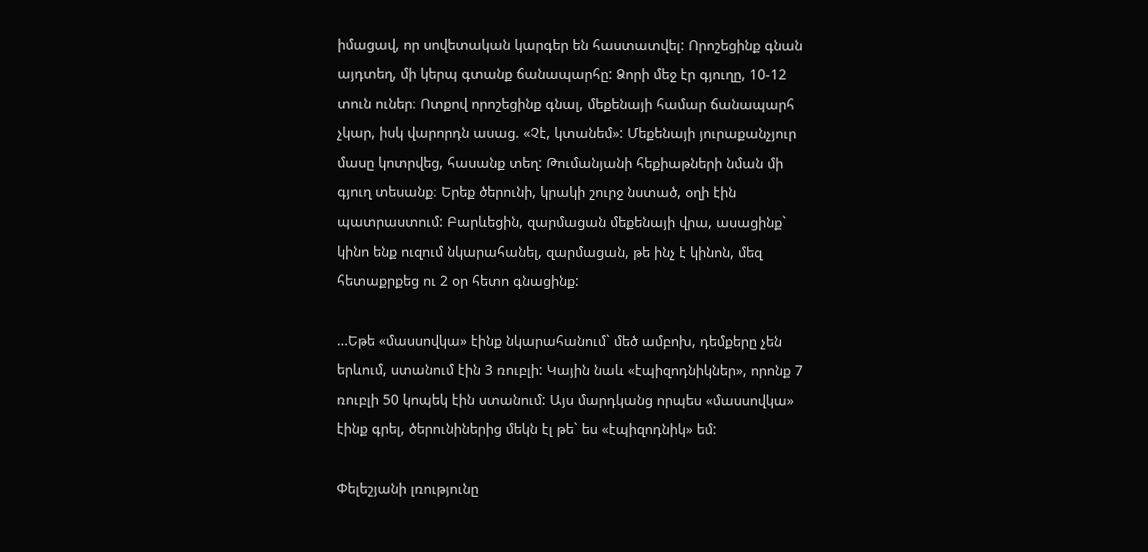իմացավ, որ սովետական կարգեր են հաստատվել: Որոշեցինք գնան այդտեղ, մի կերպ գտանք ճանապարհը: Ձորի մեջ էր գյուղը, 10-12 տուն ուներ։ Ոտքով որոշեցինք գնալ, մեքենայի համար ճանապարհ չկար, իսկ վարորդն ասաց. «Չէ, կտանեմ»: Մեքենայի յուրաքանչյուր մասը կոտրվեց, հասանք տեղ: Թումանյանի հեքիաթների նման մի գյուղ տեսանք։ Երեք ծերունի, կրակի շուրջ նստած, օղի էին պատրաստում: Բարևեցին, զարմացան մեքենայի վրա, ասացինք` կինո ենք ուզում նկարահանել, զարմացան, թե ինչ է կինոն, մեզ հետաքրքեց ու 2 օր հետո գնացինք:

…Եթե «մասսովկա» էինք նկարահանում` մեծ ամբոխ, դեմքերը չեն երևում, ստանում էին 3 ռուբլի: Կային նաև «էպիզոդնիկներ», որոնք 7 ռուբլի 50 կոպեկ էին ստանում: Այս մարդկանց որպես «մասսովկա» էինք գրել, ծերունիներից մեկն էլ թե` ես «էպիզոդնիկ» եմ:

Փելեշյանի լռությունը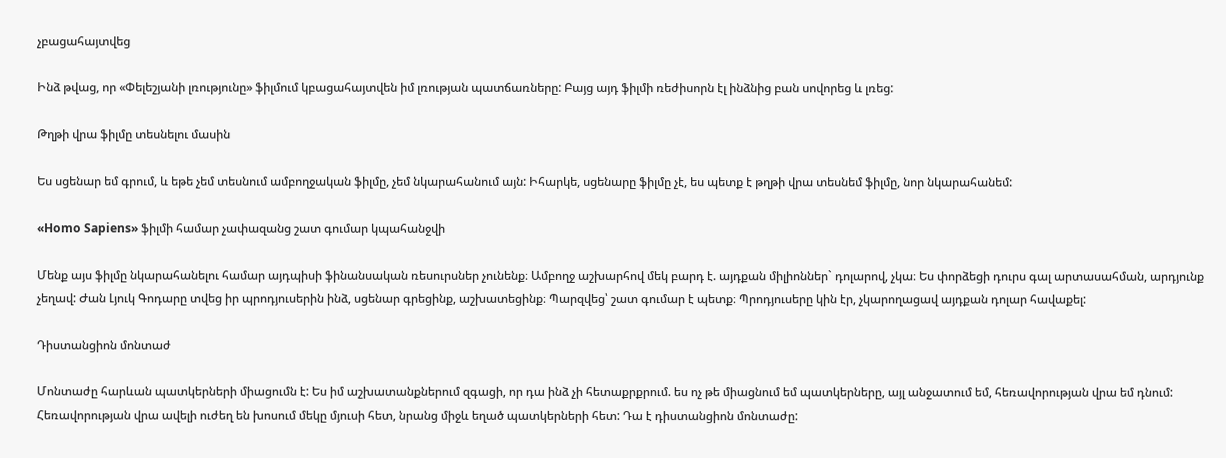չբացահայտվեց

Ինձ թվաց, որ «Փելեշյանի լռությունը» ֆիլմում կբացահայտվեն իմ լռության պատճառները: Բայց այդ ֆիլմի ռեժիսորն էլ ինձնից բան սովորեց և լռեց:

Թղթի վրա ֆիլմը տեսնելու մասին

Ես սցենար եմ գրում, և եթե չեմ տեսնում ամբողջական ֆիլմը, չեմ նկարահանում այն: Իհարկե, սցենարը ֆիլմը չէ, ես պետք է թղթի վրա տեսնեմ ֆիլմը, նոր նկարահանեմ:

«Homo Sapiens» ֆիլմի համար չափազանց շատ գումար կպահանջվի

Մենք այս ֆիլմը նկարահանելու համար այդպիսի ֆինանսական ռեսուրսներ չունենք։ Ամբողջ աշխարհով մեկ բարդ է. այդքան միլիոններ` դոլարով, չկա։ Ես փորձեցի դուրս գալ արտասահման, արդյունք չեղավ: Ժան Լյուկ Գոդարը տվեց իր պրոդյուսերին ինձ, սցենար գրեցինք, աշխատեցինք։ Պարզվեց՝ շատ գումար է պետք։ Պրոդյուսերը կին էր, չկարողացավ այդքան դոլար հավաքել:

Դիստանցիոն մոնտաժ

Մոնտաժը հարևան պատկերների միացումն է: Ես իմ աշխատանքներում զգացի, որ դա ինձ չի հետաքրքրում. ես ոչ թե միացնում եմ պատկերները, այլ անջատում եմ, հեռավորության վրա եմ դնում: Հեռավորության վրա ավելի ուժեղ են խոսում մեկը մյուսի հետ, նրանց միջև եղած պատկերների հետ: Դա է դիստանցիոն մոնտաժը: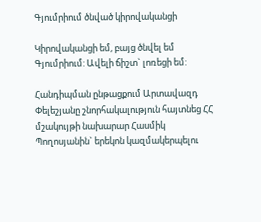Գյումրիում ծնված կիրովականցի

Կիրովականցի եմ, բայց ծնվել եմ Գյումրիում: Ավելի ճիշտ` լոռեցի եմ:

Հանդիպման ընթացքում Արտավազդ Փելեշյանը շնորհակալություն հայտնեց ՀՀ մշակույթի նախարար Հասմիկ Պողոսյանին` երեկոն կազմակերպելու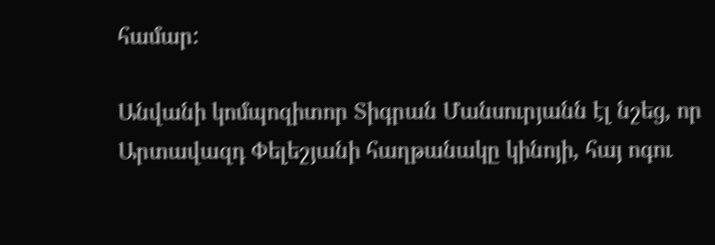համար:

Անվանի կոմպոզիտոր Տիգրան Մանսուրյանն էլ նշեց, որ Արտավազդ Փելեշյանի հաղթանակը կինոյի, հայ ոգու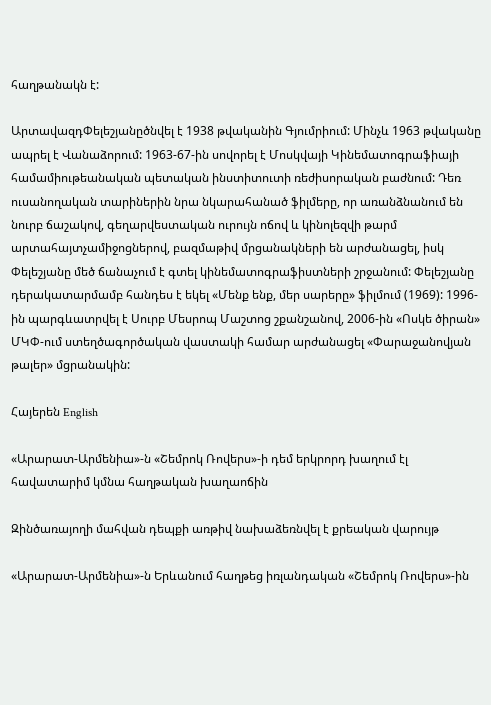հաղթանակն է:

ԱրտավազդՓելեշյանըծնվել է 1938 թվականին Գյումրիում: Մինչև 1963 թվականը ապրել է Վանաձորում: 1963-67-ին սովորել է Մոսկվայի Կինեմատոգրաֆիայի համամիութեանական պետական ինստիտուտի ռեժիսորական բաժնում: Դեռ ուսանողական տարիներին նրա նկարահանած ֆիլմերը, որ առանձնանում են նուրբ ճաշակով, գեղարվեստական ուրույն ոճով և կինոլեզվի թարմ արտահայտչամիջոցներով, բազմաթիվ մրցանակների են արժանացել, իսկ Փելեշյանը մեծ ճանաչում է գտել կինեմատոգրաֆիստների շրջանում: Փելեշյանը դերակատարմամբ հանդես է եկել «Մենք ենք, մեր սարերը» ֆիլմում (1969): 1996-ին պարգևատրվել է Սուրբ Մեսրոպ Մաշտոց շքանշանով, 2006-ին «Ոսկե ծիրան» ՄԿՓ-ում ստեղծագործական վաստակի համար արժանացել «Փարաջանովյան թալեր» մցրանակին:

Հայերեն English

«Արարատ-Արմենիա»-ն «Շեմրոկ Ռովերս»-ի դեմ երկրորդ խաղում էլ հավատարիմ կմնա հաղթական խաղաոճին

Զինծառայողի մահվան դեպքի առթիվ նախաձեռնվել է քրեական վարույթ

«Արարատ-Արմենիա»-ն Երևանում հաղթեց իռլանդական «Շեմրոկ Ռովերս»-ին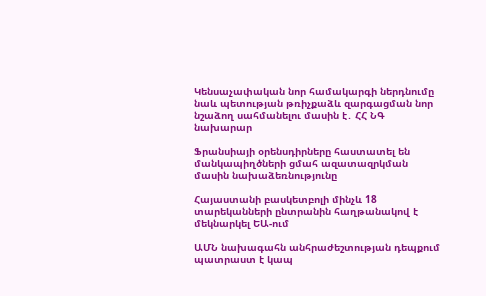Կենսաչափական նոր համակարգի ներդնումը նաև պետության թռիչքաձև զարգացման նոր նշաձող սահմանելու մասին է․ ՀՀ ՆԳ նախարար

Ֆրանսիայի օրենսդիրները հաստատել են մանկապիղծների ցմահ ազատազրկման մասին նախաձեռնությունը

Հայաստանի բասկետբոլի մինչև 18 տարեկանների ընտրանին հաղթանակով է մեկնարկել ԵԱ-ում

ԱՄՆ նախագահն անհրաժեշտության դեպքում պատրաստ է կապ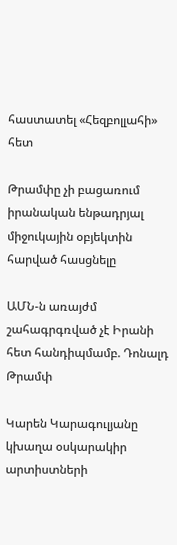հաստատել «Հեզբոլլահի» հետ

Թրամփը չի բացառում իրանական ենթադրյալ միջուկային օբյեկտին հարված հասցնելը

ԱՄՆ-ն առայժմ շահագրգռված չէ Իրանի հետ հանդիպմամբ. Դոնալդ Թրամփ

Կարեն Կարագուլյանը կխաղա օսկարակիր արտիստների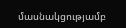մասնակցությամբ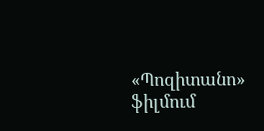«Պոզիտանո» ֆիլմում